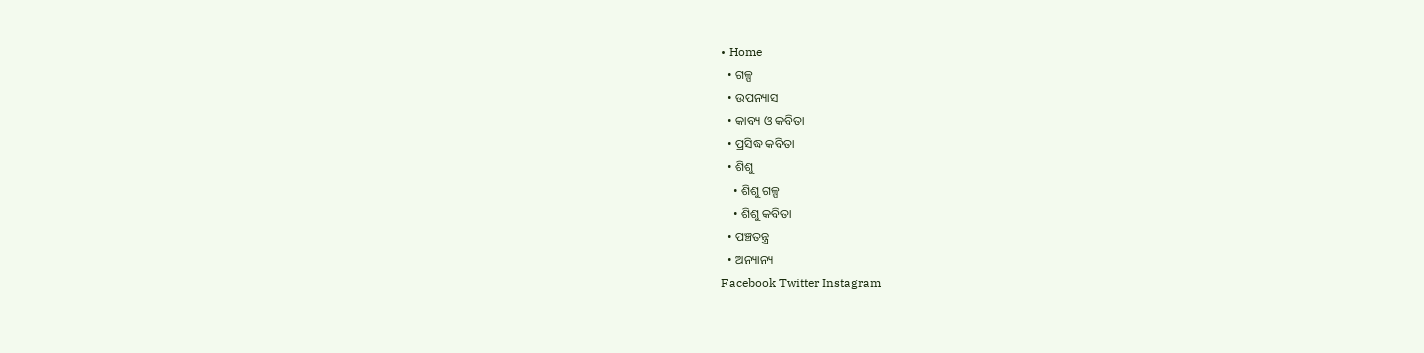• Home
  • ଗଳ୍ପ
  • ଉପନ୍ୟାସ
  • କାବ୍ୟ ଓ କବିତା
  • ପ୍ରସିଦ୍ଧ କବିତା
  • ଶିଶୁ
    • ଶିଶୁ ଗଳ୍ପ
    • ଶିଶୁ କବିତା
  • ପଞ୍ଚତନ୍ତ୍ର
  • ଅନ୍ୟାନ୍ୟ
Facebook Twitter Instagram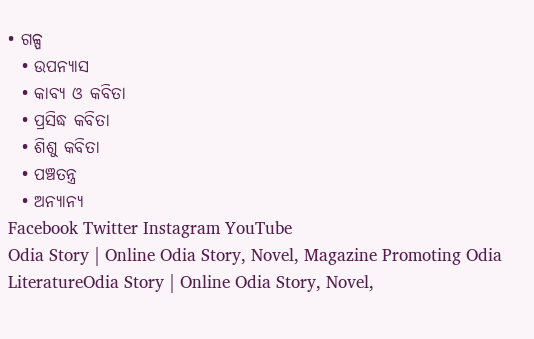• ଗଳ୍ପ
  • ଉପନ୍ୟାସ
  • କାବ୍ୟ ଓ କବିତା
  • ପ୍ରସିଦ୍ଧ କବିତା
  • ଶିଶୁ କବିତା
  • ପଞ୍ଚତନ୍ତ୍ର
  • ଅନ୍ୟାନ୍ୟ
Facebook Twitter Instagram YouTube
Odia Story | Online Odia Story, Novel, Magazine Promoting Odia LiteratureOdia Story | Online Odia Story, Novel,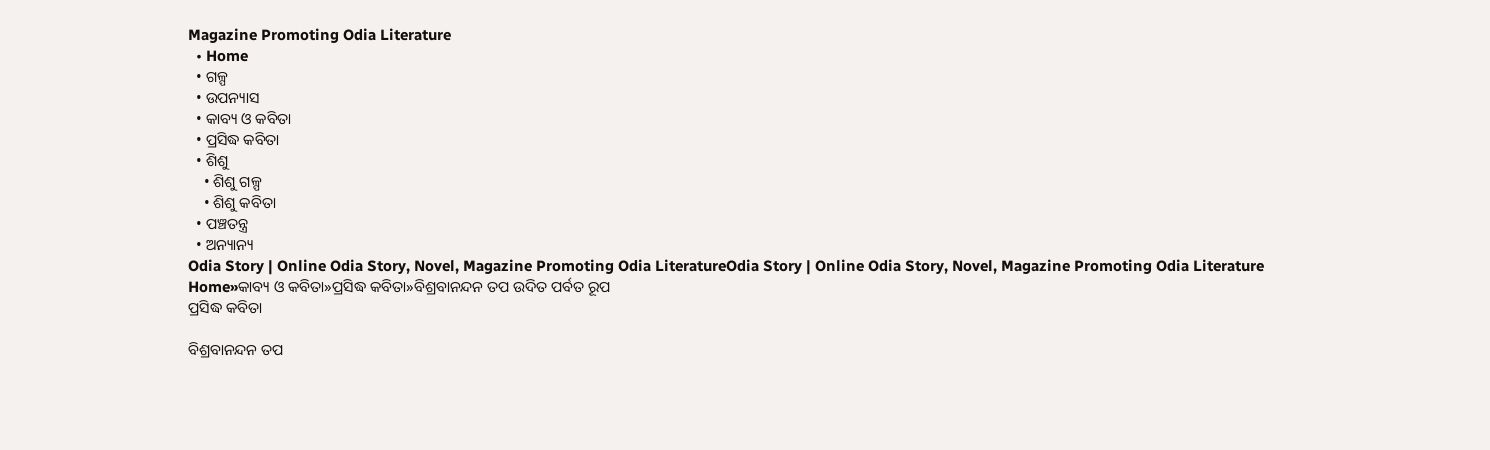Magazine Promoting Odia Literature
  • Home
  • ଗଳ୍ପ
  • ଉପନ୍ୟାସ
  • କାବ୍ୟ ଓ କବିତା
  • ପ୍ରସିଦ୍ଧ କବିତା
  • ଶିଶୁ
    • ଶିଶୁ ଗଳ୍ପ
    • ଶିଶୁ କବିତା
  • ପଞ୍ଚତନ୍ତ୍ର
  • ଅନ୍ୟାନ୍ୟ
Odia Story | Online Odia Story, Novel, Magazine Promoting Odia LiteratureOdia Story | Online Odia Story, Novel, Magazine Promoting Odia Literature
Home»କାବ୍ୟ ଓ କବିତା»ପ୍ରସିଦ୍ଧ କବିତା»ବିଶ୍ରବାନନ୍ଦନ ତପ ଉଦିତ ପର୍ବତ ରୂପ
ପ୍ରସିଦ୍ଧ କବିତା

ବିଶ୍ରବାନନ୍ଦନ ତପ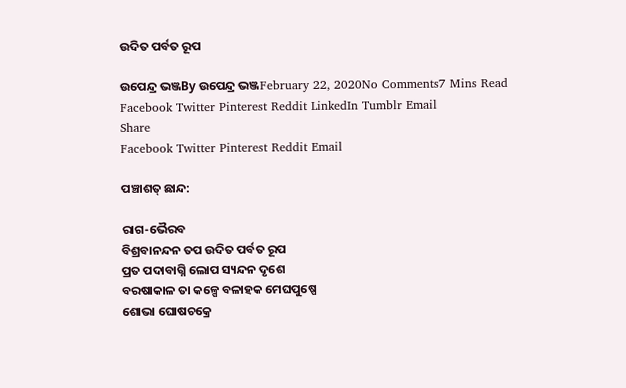ଉଦିତ ପର୍ବତ ରୂପ

ଉପେନ୍ଦ୍ର ଭଞ୍ଜBy ଉପେନ୍ଦ୍ର ଭଞ୍ଜFebruary 22, 2020No Comments7 Mins Read
Facebook Twitter Pinterest Reddit LinkedIn Tumblr Email
Share
Facebook Twitter Pinterest Reddit Email

ପଞ୍ଚାଶତ୍ ଛାନ୍ଦ:

ରାଗ-ଭୈରବ
ବିଶ୍ରବାନନ୍ଦନ ତପ ଉଦିତ ପର୍ବତ ରୂପ
ପ୍ରତ ପଦାବାଗ୍ନି ଲୋପ ସ୍ୟନ୍ଦନ ଦୃଶେ
ବରଷାକାଳ ତା କଳ୍ପେ ବଳାହକ ମେଘପୁଷ୍ପେ
ଶୋଭା ଘୋଷଚକ୍ରେ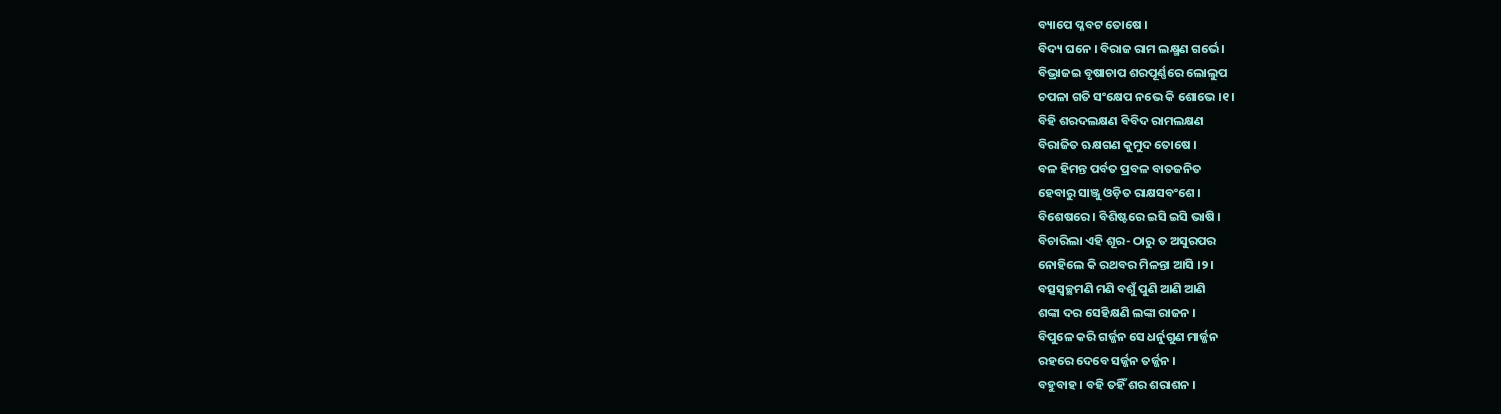ବ୍ୟାପେ ପ୍ଳବଟ ତୋଷେ ।
ବିଦ୍ୟ ଘନେ । ବିରାଜ ରାମ ଲକ୍ଷ୍ମଣ ଗର୍ଭେ ।
ବିଭ୍ରାଜଇ ବୃଷାଚାପ ଶରପୂର୍ଣ୍ଣରେ ଲୋଲୁପ
ଚପଳା ଗତି ସଂକ୍ଷେପ ନଭେ କି ଶୋଭେ ।୧।
ବିହି ଶରଦଲକ୍ଷଣ ବିବିଦ ରାମଲକ୍ଷଣ
ବିରାଜିତ ଋକ୍ଷଗଣ କୁମୁଦ ତୋଷେ ।
ବଳ ହିମନ୍ତ ପର୍ବତ ପ୍ରବଳ ବାତଜନିତ
ହେବାରୁ ସାଞ୍ଜୁ ଓଡ଼ିତ ରାକ୍ଷସବଂଶେ ।
ବିଶେଷରେ । ବିଶିଷ୍ଟରେ ଇସି ଇସି ଭାଷି ।
ବିଚାରିଲା ଏହି ଶୂର- ଠାରୁ ତ ଅସୁରପର
ନୋହିଲେ କି ରଥବର ମିଳନ୍ତା ଆସି ।୨।
ବତ୍ସସ୍ୱଚ୍ଛମଣି ମଣି ବଶୁଁ ପୁଣି ଆଣି ଆଣି
ଶଙ୍କା ଦର ସେହିକ୍ଷଣି ଲଙ୍କା ରାଜନ ।
ବିପୁଳେ କରି ଗର୍ଜ୍ଜନ ସେ ଧର୍ନୁଗୁଣ ମାର୍ଜ୍ଜନ
ରହରେ ଦେବେ ସର୍ଜ୍ଜନ ତର୍ଜ୍ଜନ ।
ବହୁବାହ । ବହି ତହିଁ ଶର ଶରାଶନ ।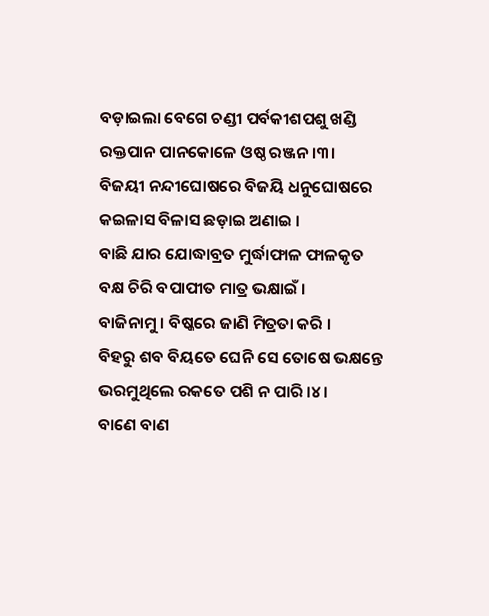ବଡ଼ାଇଲା ବେଗେ ଚଣ୍ଡୀ ପର୍ବକୀଶପଶୁ ଖଣ୍ଡି
ରକ୍ତପାନ ପାନକୋଳେ ଓଷ୍ଠ ରଞ୍ଜନ ।୩।
ବିଜୟୀ ନନ୍ଦୀଘୋଷରେ ବିଜୟି ଧନୁଘୋଷରେ
କଇଳାସ ବିଳାସ ଛଡ଼ାଇ ଅଣାଇ ।
ବାଛି ଯାର ଯୋଦ୍ଧାବ୍ରତ ମୁର୍ଦ୍ଧାଫାଳ ଫାଳକୃତ
ବକ୍ଷ ଚିରି ବପାପୀତ ମାତ୍ର ଭକ୍ଷାଇଁ ।
ବାଜିନାମୁ । ବିଷ୍କରେ ଜାଣି ମିତ୍ରତା କରି ।
ବିହରୁ ଶବ ବିୟତେ ଘେନି ସେ ତୋଷେ ଭକ୍ଷନ୍ତେ
ଭରମୁଥିଲେ ରକତେ ପଶି ନ ପାରି ।୪।
ବାଣେ ବାଣ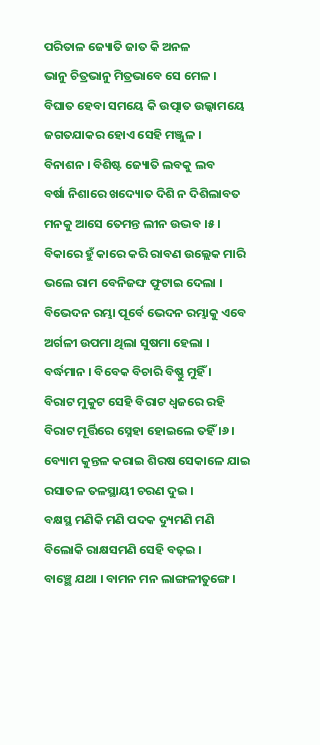ପରିତାଳ ଜ୍ୟୋତି ଜାତ କି ଅନଳ
ଭାନୁ ଚିତ୍ରଭାନୁ ମିତ୍ରଭାବେ ସେ ମେଳ ।
ବିଘାତ ହେବା ସମୟେ କି ଉତ୍ପାତ ଉଲ୍କାମୟେ
ଜଗତଯାକର ହୋଏ ସେହି ମଞ୍ଜୁଳ ।
ବିନାଶନ । ବିଶିଷ୍ଟ ଜ୍ୟୋତି ଲବକୁ ଲବ
ବର୍ଷା ନିଶାରେ ଖଦ୍ୟୋତ ଦିଶି ନ ଦିଶିଲାବତ
ମନକୁ ଆସେ ତେମନ୍ତ ଲୀନ ଉଦ୍ଭବ ।୫।
ବିକାରେ ହୁଁ କାରେ କରି ରାବଣ ଉଲ୍ଲେକ ମାରି
ଭଲେ ରାମ ବେନିଜଙ୍ଘ ଫୁଟାଇ ଦେଲା ।
ବିଭେଦନ ରମ୍ଭା ପୂର୍ବେ ଭେଦନ ରମ୍ଭାକୁ ଏବେ
ଅର୍ଗଳୀ ଉପମା ଥିଲା ସୁଷମା ହେଲା ।
ବର୍ଦ୍ଧମାନ । ବିବେକ ବିଚାରି ବିଷ୍ଣୁ ମୁହିଁ ।
ବିରାଟ ମୁକୁଟ ସେହି ବିରାଟ ଧ୍ୱଜରେ ରହି
ବିରାଟ ମୂର୍ତ୍ତିରେ ସ୍ନେହା ହୋଇଲେ ତହିଁ ।୬।
ବ୍ୟୋମ କୁନ୍ତଳ କରାଇ ଶିରଷ ସେକାଳେ ଯାଇ
ରସାତଳ ତଳସ୍ଥାୟୀ ଚରଣ ଦୁଇ ।
ବକ୍ଷସ୍ଥ ମଣିକି ମଣି ପଦକ ଦ୍ୟୁମଣି ମଣି
ବିଲୋକି ରାକ୍ଷସମଣି ସେହି ବଢ଼ଇ ।
ବାଞ୍ଛେ ଯଥା । ବାମନ ମନ ଲାଙ୍ଗଳୀତୁଙ୍ଗେ ।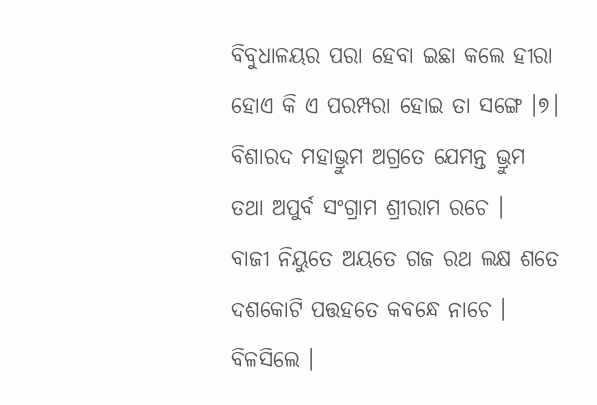ବିବୁଧାଳୟର ପରା ହେବା ଇଛା କଲେ ହୀରା
ହୋଏ କି ଏ ପରମ୍ପରା ହୋଇ ତା ସଙ୍ଗେ ।୭।
ବିଶାରଦ ମହାଭ୍ରୁମ ଅଗ୍ରତେ ଯେମନ୍ତ ଭ୍ରୁମ
ତଥା ଅପୁର୍ବ ସଂଗ୍ରାମ ଶ୍ରୀରାମ ରଚେ ।
ବାଜୀ ନିୟୁତେ ଅୟତେ ଗଜ ରଥ ଲକ୍ଷ ଶତେ
ଦଶକୋଟି ପତ୍ତହତେ କବନ୍ଧେ ନାଚେ ।
ବିଳସିଲେ ।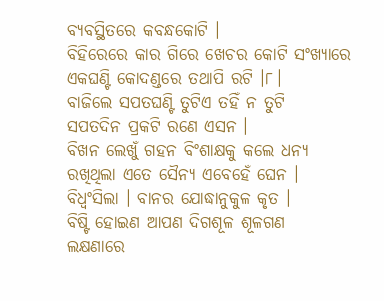ବ୍ୟବସ୍ଥିତରେ କବନ୍ଧକୋଟି ।
ବିହିରେରେ କାର ଗିରେ ଖେଚର କୋଟି ସଂଖ୍ୟାରେ
ଏକଘଣ୍ଟି କୋଦଣ୍ଡରେ ତଥାପି ରଟି ।୮।
ବାଜିଲେ ସପତଘଣ୍ଟି ତୁଟିଏ ତହିଁ ନ ତୁଟି
ସପତଦିନ ପ୍ରକଟି ରଣେ ଏସନ ।
ବିଖନ ଲେଖୁଁ ଗହନ ବିଂଶାକ୍ଷକୁ କଲେ ଧନ୍ୟ
ରଖିଥିଲା ଏତେ ସୈନ୍ୟ ଏବେହେଁ ଘେନ ।
ବିଧ୍ବଂସିଲା । ବାନର ଯୋଦ୍ଧାନୁକୁଳ କୃତ ।
ବିଷ୍ଟି ହୋଇଣ ଆପଣ ଦିଗଶୂଳ ଶୂଳଗଣ
ଲକ୍ଷଣାରେ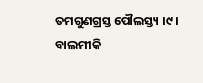ତମଗୁଣଗ୍ରସ୍ତ ପୌଲସ୍ତ୍ୟ ।୯।
ବାଲମୀକି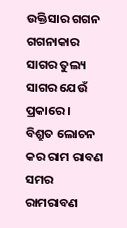ଉକ୍ତିସାର ଗଗନ ଗଗନାକାର
ସାଗର ତୁଲ୍ୟ ସାଗର ଯେଉଁ ପ୍ରକାରେ ।
ବିଶ୍ରୁତ ଲୋଚନ କର ରାମ ରାବଣ ସମର
ରାମରାବଣ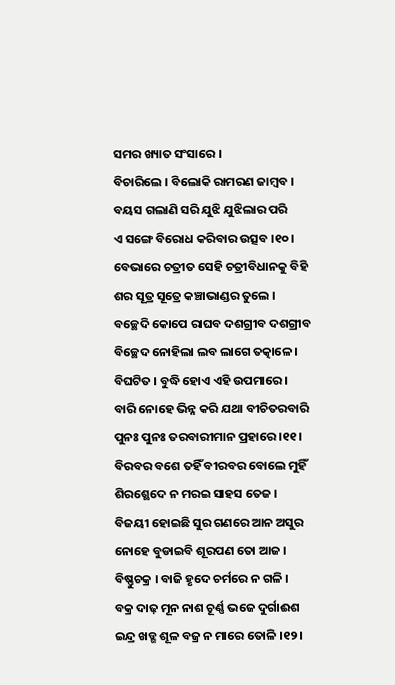ସମର ଖ୍ୟାତ ସଂସାରେ ।
ବିଚାରିଲେ । ବିଲୋକି ରାମରଣ ଜାମ୍ବବ ।
ବୟସ ଗଲାଣି ସରି ଯୁଝି ଯୁଝିଲାର ପରି
ଏ ସଙ୍ଗେ ବିରୋଧ କରିବାର ଉତ୍ସବ ।୧୦।
ବେଭାରେ ଚତ୍ରୀତ ସେହି ଚତ୍ରୀବିଧାନକୁ ବିହି
ଶର ସୂତ୍ର ସୂତ୍ରେ କଞ୍ଚାଭାଣ୍ଡର ତୁଲେ ।
ବଚ୍ଛେଦି କୋପେ ରାଘବ ଦଶଗ୍ରୀବ ଦଶଗ୍ରୀବ
ବିଚ୍ଛେଦ ନୋହିଲା ଲବ ଲାଗେ ତତ୍କାଳେ ।
ବିଘଟିତ । ବୁଦ୍ଧି ହୋଏ ଏହି ଉପମାରେ ।
ବାରି ନୋହେ ଭିନ୍ନ କରି ଯଥା ବୀଚିତରବାରି
ପୁନଃ ପୁନଃ ତରବାରୀମାନ ପ୍ରହାରେ ।୧୧।
ବିରବର ବଶେ ତହିଁ ବୀରବର ବୋଲେ ମୁହିଁ
ଶିରଶ୍ଛେଦେ ନ ମରଇ ସାହସ ତେଜ ।
ବିଜୟୀ ହୋଇଛି ସୁର ଗଣରେ ଆନ ଅସୁର
ନୋହେ ବୁଡାଇବି ଶୂରପଣ ତୋ ଆଜ ।
ବିଷ୍ଣୁଚକ୍ର । ବାଜି ହୃଦେ ଚର୍ମରେ ନ ଗଳି ।
ବକ୍ର ଦାଢ଼ ମୂନ ନାଶ ଚୂର୍ଣ୍ଣ ଭଜେ ଦୁର୍ଗାଈଶ
ଇନ୍ଦ୍ର ଖଡ୍ଗ ଶୂଳ ବଜ୍ର ନ ମାରେ ତୋଳି ।୧୨।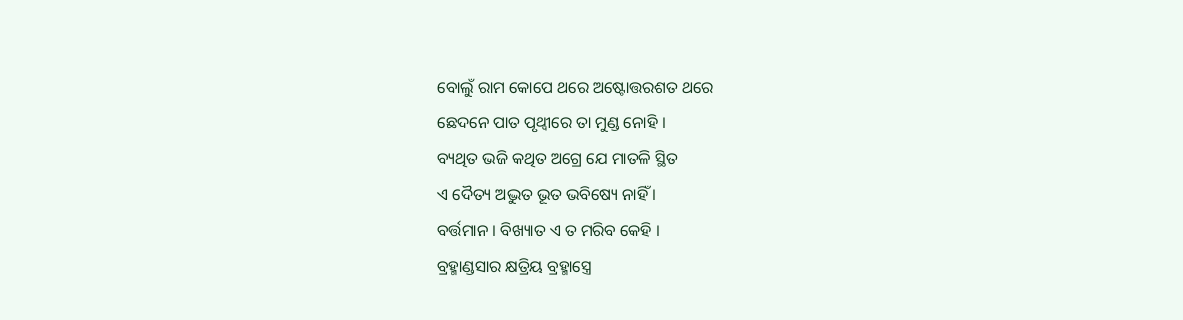ବୋଲୁଁ ରାମ କୋପେ ଥରେ ଅଷ୍ଟୋତ୍ତରଶତ ଥରେ
ଛେଦନେ ପାତ ପୃଥ୍ବୀରେ ତା ମୁଣ୍ଡ ନୋହି ।
ବ୍ୟଥିତ ଭଜି କଥିତ ଅଗ୍ରେ ଯେ ମାତଳି ସ୍ଥିତ
ଏ ଦୈତ୍ୟ ଅଦ୍ଭୁତ ଭୂତ ଭବିଷ୍ୟେ ନାହିଁ ।
ବର୍ତ୍ତମାନ । ବିଖ୍ୟାତ ଏ ତ ମରିବ କେହି ।
ବ୍ରହ୍ମାଣ୍ଡସାର କ୍ଷତ୍ରିୟ ବ୍ରହ୍ମାସ୍ତ୍ରେ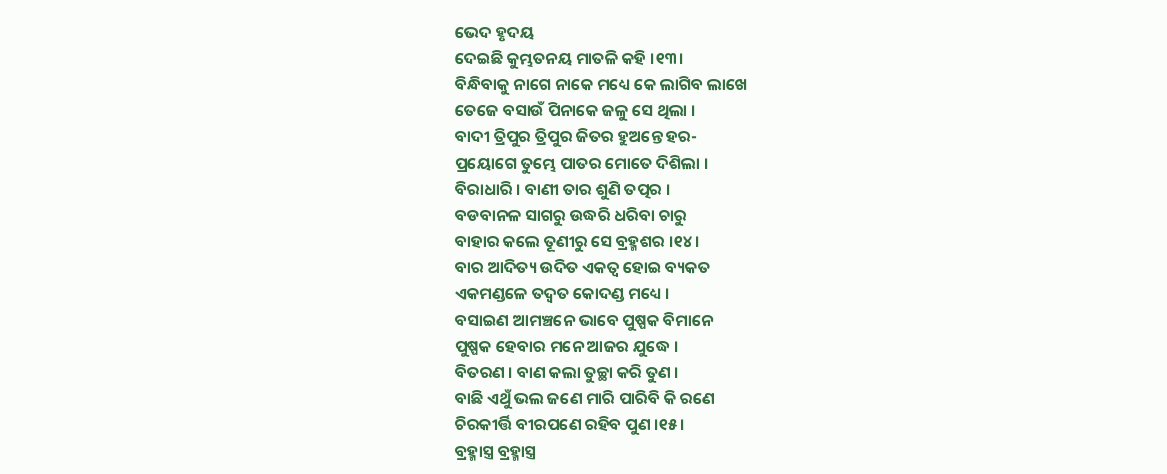ଭେଦ ହୃଦୟ
ଦେଇଛି କୁମ୍ଭତନୟ ମାତଳି କହି ।୧୩।
ବିନ୍ଧିବାକୁ ନାଗେ ନାକେ ମଧ୍ୟେ କେ ଲାଗିବ ଲାଖେ
ତେଜେ ବସାଉଁ ପିନାକେ ଜଳୁ ସେ ଥିଲା ।
ବାଦୀ ତ୍ରିପୁର ତ୍ରିପୁର ଜିତର ହୁଅନ୍ତେ ହର-
ପ୍ରୟୋଗେ ତୁମ୍ଭେ ପାତର ମୋତେ ଦିଶିଲା ।
ବିରାଧାରି । ବାଣୀ ତାର ଶୁଣି ତତ୍ପର ।
ବଡବାନଳ ସାଗରୁ ଉଦ୍ଧରି ଧରିବା ଚାରୁ
ବାହାର କଲେ ତୂଣୀରୁ ସେ ବ୍ରହ୍ମଶର ।୧୪।
ବାର ଆଦିତ୍ୟ ଉଦିତ ଏକତ୍ୱ ହୋଇ ବ୍ୟକତ
ଏକମଣ୍ଡଳେ ତଦ୍ବତ କୋଦଣ୍ଡ ମଧ୍ୟେ ।
ବସାଇଣ ଆମଞ୍ଚନେ ଭାବେ ପୁଷ୍ପକ ବିମାନେ
ପୁଷ୍ପକ ହେବାର ମନେ ଆଜର ଯୁଦ୍ଧେ ।
ବିତରଣ । ବାଣ କଲା ତୁଚ୍ଛା କରି ତୁଣ ।
ବାଛି ଏଥୁଁ ଭଲ ଜଣେ ମାରି ପାରିବି କି ରଣେ
ଚିରକୀର୍ତ୍ତି ବୀରପଣେ ରହିବ ପୁଣ ।୧୫।
ବ୍ରହ୍ମାସ୍ତ୍ର ବ୍ରହ୍ମାସ୍ତ୍ର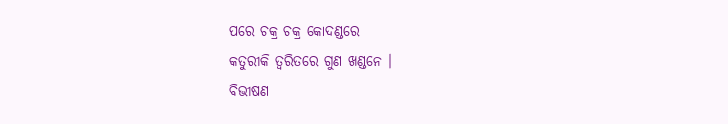ପରେ ଚକ୍ର ଚକ୍ର କୋଦଣ୍ଡରେ
କତୁରୀକି ତ୍ୱରିତରେ ଗୁଣ ଖଣ୍ଡନେ ।
ବିଭୀଷଣ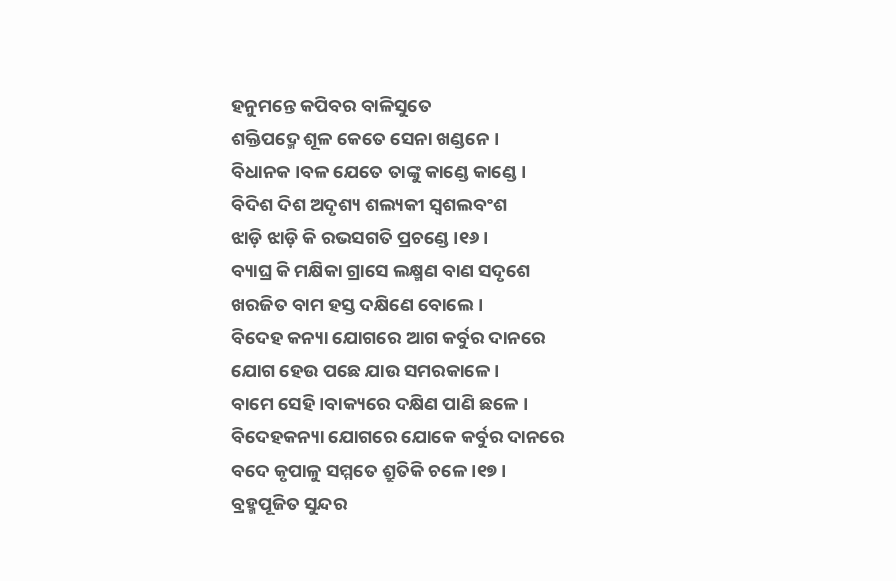ହନୁମନ୍ତେ କପିବର ବାଳିସୁତେ
ଶକ୍ତିପଦ୍ମେ ଶୂଳ କେତେ ସେନା ଖଣ୍ଡନେ ।
ବିଧାନକ ।ବଳ ଯେତେ ତାଙ୍କୁ କାଣ୍ଡେ କାଣ୍ଡେ ।
ବିଦିଶ ଦିଶ ଅଦୃଶ୍ୟ ଶଲ୍ୟକୀ ସ୍ୱଶଲବଂଶ
ଝାଡ଼ି ଝାଡ଼ି କି ରଭସଗତି ପ୍ରଚଣ୍ଡେ ।୧୬।
ବ୍ୟାଘ୍ର କି ମକ୍ଷିକା ଗ୍ରାସେ ଲକ୍ଷ୍ମଣ ବାଣ ସଦୃଶେ
ଖରଜିତ ବାମ ହସ୍ତ ଦକ୍ଷିଣେ ବୋଲେ ।
ବିଦେହ କନ୍ୟା ଯୋଗରେ ଆଗ କର୍ବୁର ଦାନରେ
ଯୋଗ ହେଉ ପଛେ ଯାଉ ସମରକାଳେ ।
ବାମେ ସେହି ।ବାକ୍ୟରେ ଦକ୍ଷିଣ ପାଣି ଛଳେ ।
ବିଦେହକନ୍ୟା ଯୋଗରେ ଯୋକେ କର୍ବୁର ଦାନରେ
ବଦେ କୃପାଳୁ ସମ୍ମତେ ଶ୍ରୁତିକି ଚଳେ ।୧୭।
ବ୍ରହ୍ମପୂଜିତ ସୁନ୍ଦର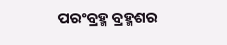ପରଂବ୍ରହ୍ମ ବ୍ରହ୍ମଶର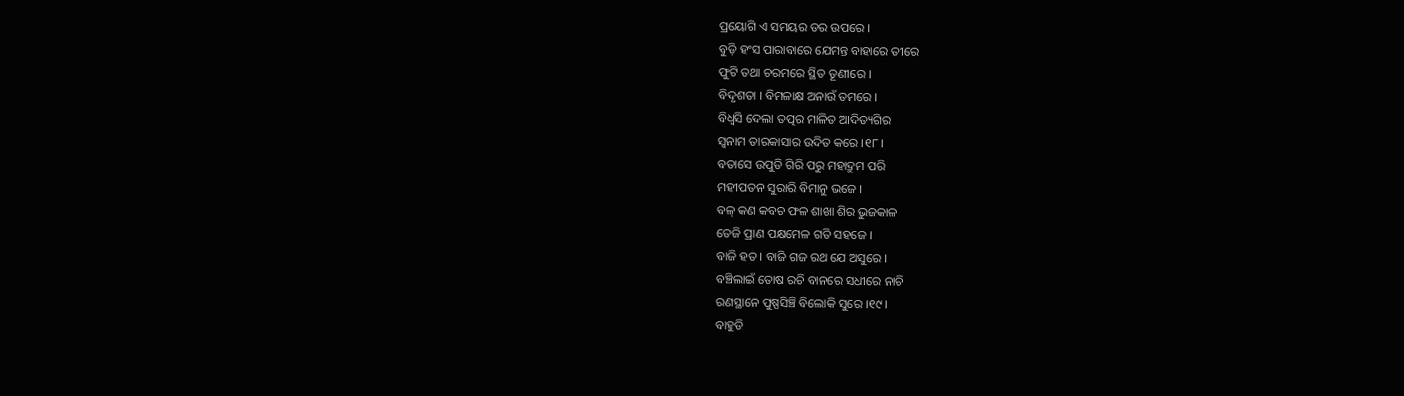ପ୍ରୟୋଗି ଏ ସମୟର ଡର ଉପରେ ।
ବୁଡ଼ି ହଂସ ପାରାବାରେ ଯେମନ୍ତ ବାହାରେ ତୀରେ
ଫୁଟି ତଥା ଚରମରେ ସ୍ଥିତ ତୂଣୀରେ ।
ବିଦୃଶତା । ବିମଳାକ୍ଷ ଅନାଉଁ ତମରେ ।
ବିଧ୍ୱସି ଦେଲା ତତ୍ପର ମାଳିତ ଆଦିତ୍ୟଗିର
ସ୍ୱନାମ ତାରକାସାର ଉଦିତ କରେ ।୧୮।
ବତାସେ ଉପୁଡି ଗିରି ପରୁ ମହାଦ୍ରୁମ ପରି
ମହୀପତନ ସୁରାରି ବିମାନୁ ଭଜେ ।
ବଳ୍ କଣ କବଚ ଫଳ ଶାଖା ଶିର ଭୁଜକାଳ
ତେଜି ପ୍ରାଣ ପକ୍ଷମେଳ ଗତି ସହଜେ ।
ବାଜି ହତ । ବାଜି ଗଜ ରଥ ଯେ ଅସୁରେ ।
ବଞ୍ଚିଲାଇଁ ତୋଷ ରଚି ବାନରେ ସଧୀରେ ନାଚି
ରଣସ୍ଥାନେ ପୁଷ୍ପସିଞ୍ଚି ବିଲୋକି ସୁରେ ।୧୯।
ବାହୁଡି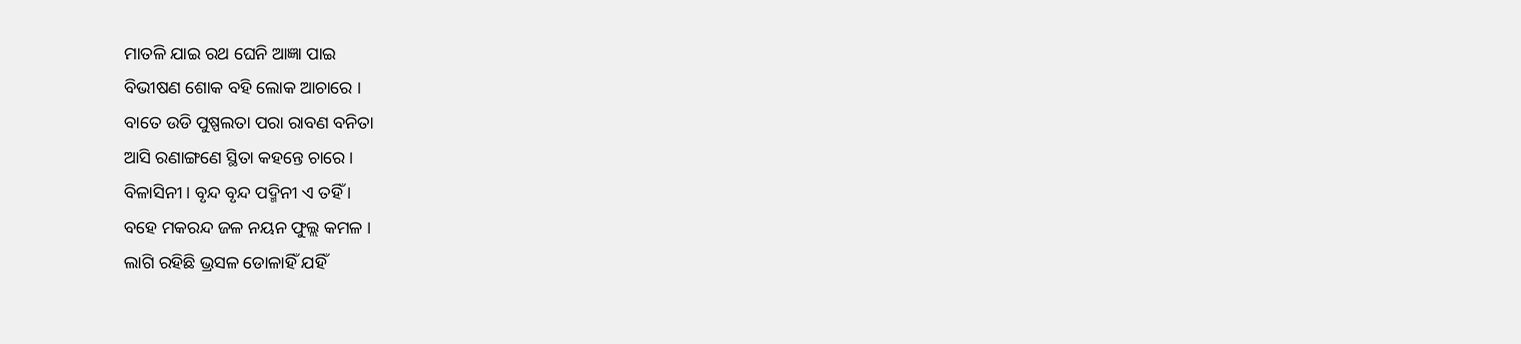ମାତଳି ଯାଇ ରଥ ଘେନି ଆଜ୍ଞା ପାଇ
ବିଭୀଷଣ ଶୋକ ବହି ଲୋକ ଆଚାରେ ।
ବାତେ ଉଡି ପୁଷ୍ପଲତା ପରା ରାବଣ ବନିତା
ଆସି ରଣାଙ୍ଗଣେ ସ୍ଥିତା କହନ୍ତେ ଚାରେ ।
ବିଳାସିନୀ । ବୃନ୍ଦ ବୃନ୍ଦ ପଦ୍ମିନୀ ଏ ତହିଁ ।
ବହେ ମକରନ୍ଦ ଜଳ ନୟନ ଫୁଲ୍ଲ କମଳ ।
ଲାଗି ରହିଛି ଭ୍ରସଳ ଡୋଳାହିଁ ଯହିଁ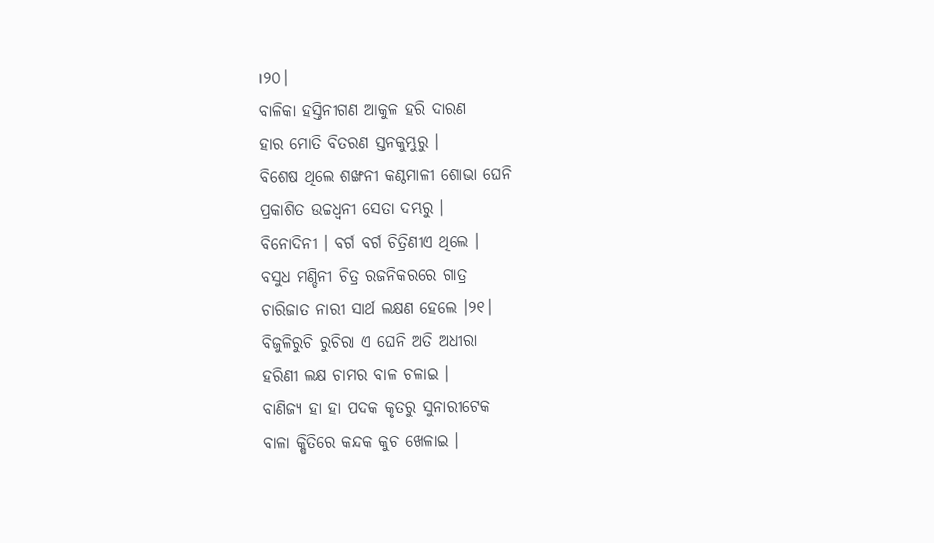।୨୦।
ବାଳିକା ହସ୍ତିନୀଗଣ ଆକୁଳ ହରି ଦାରଣ
ହାର ମୋତି ବିତରଣ ସ୍ତନକୁମ୍ଭୁରୁ ।
ବିଶେଷ ଥିଲେ ଶଙ୍ଖନୀ କଣ୍ଠମାଳୀ ଶୋଭା ଘେନି
ପ୍ରକାଶିତ ଉଚ୍ଚଧ୍ୱନୀ ସେତା ଦମ୍ଭରୁ ।
ବିନୋଦିନୀ । ବର୍ଗ ବର୍ଗ ଚିତ୍ରିଣୀଏ ଥିଲେ ।
ବସୁଧ ମଣ୍ଡିନୀ ଚିତ୍ର ରଜନିକରରେ ଗାତ୍ର
ଚାରିଜାତ ନାରୀ ସାର୍ଥ ଲକ୍ଷଣ ହେଲେ ।୨୧।
ବିଜୁଳିରୁଚି ରୁଚିରା ଏ ଘେନି ଅତି ଅଧୀରା
ହରିଣୀ ଲକ୍ଷ ଚାମର ବାଳ ଚଳାଇ ।
ବାଣିଜ୍ୟ ହା ହା ପଦକ କୃତରୁ ସୁନାରୀଟେକ
ବାଳା କ୍ଷିତିରେ କନ୍ଦକ କୁଚ ଖେଳାଇ ।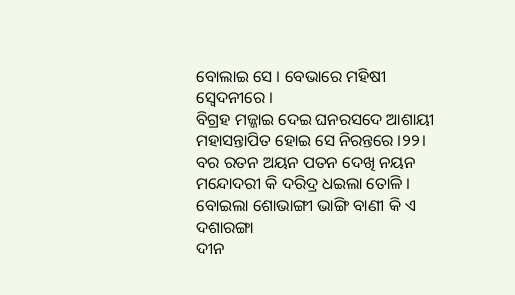ବୋଲାଇ ସେ । ବେଭାରେ ମହିଷୀ ସ୍ୱେଦନୀରେ ।
ବିଗ୍ରହ ମଜ୍ଜାଇ ଦେଇ ଘନରସଦେ ଆଶାୟୀ
ମହାସନ୍ତାପିତ ହୋଇ ସେ ନିରନ୍ତରେ ।୨୨।
ବର ରତନ ଅୟନ ପତନ ଦେଖି ନୟନ
ମନ୍ଦୋଦରୀ କି ଦରିଦ୍ର ଧଇଲା ତୋଳି ।
ବୋଇଲା ଶୋଭାଙ୍ଗୀ ଭାଙ୍ଗି ବାଣୀ କି ଏ ଦଶାରଙ୍ଗା
ଦୀନ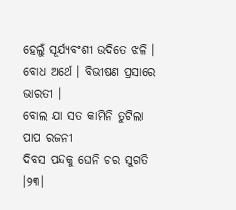ହେଲୁଁ ସୂର୍ଯ୍ୟବଂଶୀ ଉଦିତେ ଝଳି ।
ବୋଧ ଅର୍ଥେ । ବିଭୀଷଣ ପ୍ରସାରେ ଭାରତୀ ।
ବୋଲ ଯା ସତ କାମିନି ତୁଟିଲା ପାପ ରଜନୀ
ଦିବସ ପନ୍ଦକୁ ଘେନି ଚର ସୁଗତି ।୨୩।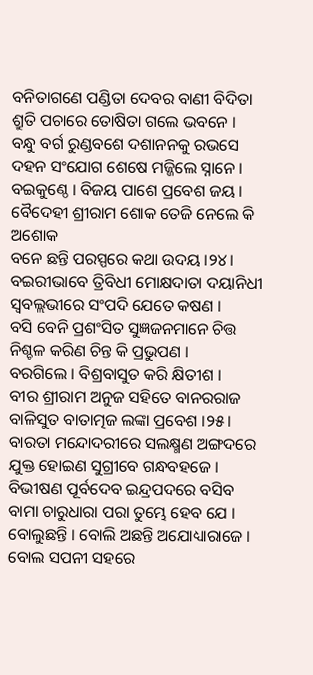ବନିତାଗଣେ ପଣ୍ଡିତା ଦେବର ବାଣୀ ବିଦିତା
ଶ୍ରୁତି ପଚାରେ ତୋଷିତା ଗଲେ ଭବନେ ।
ବନ୍ଧୁ ବର୍ଗ ରୁଣ୍ଡବଶେ ଦଶାନନକୁ ରଭସେ
ଦହନ ସଂଯୋଗ ଶେଷେ ମଜ୍ଜିଲେ ସ୍ନାନେ ।
ବଇକୁଣ୍ଠେ । ବିଜୟ ପାଶେ ପ୍ରବେଶ ଜୟ ।
ବୈଦେହୀ ଶ୍ରୀରାମ ଶୋକ ତେଜି ନେଲେ କି ଅଶୋକ
ବନେ ଛନ୍ତି ପରସ୍ପରେ କଥା ଉଦୟ ।୨୪।
ବଇରୀଭାବେ ତ୍ରିବିଧୀ ମୋକ୍ଷଦାତା ଦୟାନିଧୀ
ସ୍ବବଲ୍ଲଭୀରେ ସଂପଦି ଯେତେ କଷଣ ।
ବସି ବେନି ପ୍ରଶଂସିତ ସୁଜ୍ଞଜନମାନେ ଚିତ୍ତ
ନିଶ୍ଚଳ କରିଣ ଚିନ୍ତ କି ପ୍ରଭୁପଣ ।
ବରଗିଲେ । ବିଶ୍ରବାସୁତ କରି କ୍ଷିତୀଶ ।
ବୀର ଶ୍ରୀରାମ ଅନୁଜ ସହିତେ ବାନରରାଜ
ବାଳିସୁତ ବାତାତ୍ମଜ ଲଙ୍କା ପ୍ରବେଶ ।୨୫।
ବାରତା ମନ୍ଦୋଦରୀରେ ସଲକ୍ଷ୍ମଣ ଅଙ୍ଗଦରେ
ଯୁକ୍ତ ହୋଇଣ ସୁଗ୍ରୀବେ ଗନ୍ଧବହଜେ ।
ବିଭୀଷଣ ପୂର୍ବଦେବ ଇନ୍ଦ୍ରପଦରେ ବସିବ
ବାମା ଚାରୁଧାରା ପରା ତୁମ୍ଭେ ହେବ ଯେ ।
ବୋଲୁଛନ୍ତି । ବୋଲି ଅଛନ୍ତି ଅଯୋଧ୍ୟାରାଜେ ।
ବୋଲ ସପନୀ ସହରେ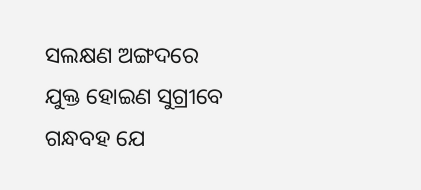ସଲକ୍ଷଣ ଅଙ୍ଗଦରେ
ଯୁକ୍ତ ହୋଇଣ ସୁଗ୍ରୀବେ ଗନ୍ଧବହ ଯେ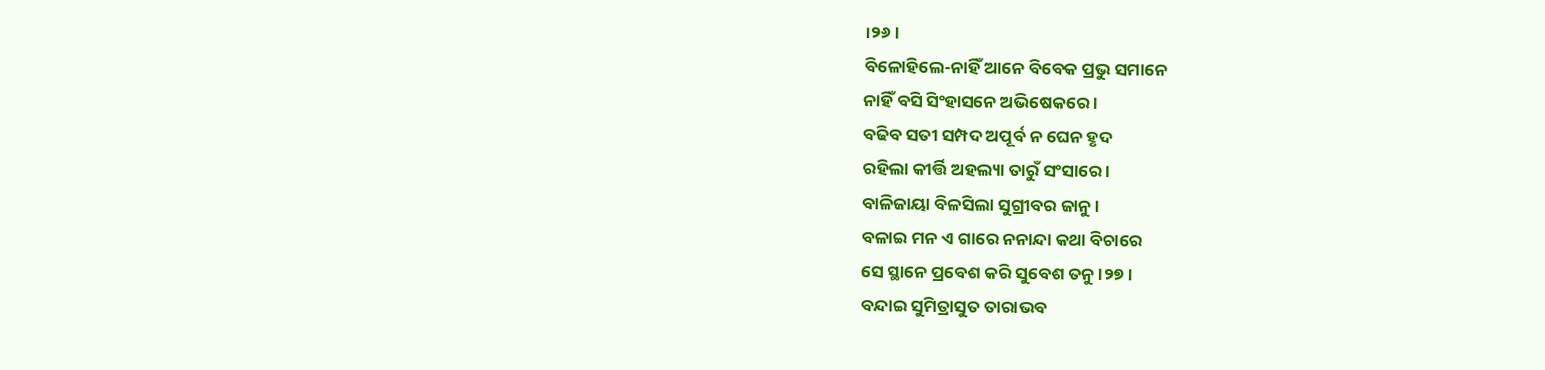।୨୬।
ବିଳୋହିଲେ-ନାହିଁ ଆନେ ବିବେକ ପ୍ରଭୁ ସମାନେ
ନାହିଁ ବସି ସିଂହାସନେ ଅଭିଷେକରେ ।
ବଢିବ ସତୀ ସମ୍ପଦ ଅପୂର୍ବ ନ ଘେନ ହୃଦ
ରହିଲା କୀର୍ତ୍ତି ଅହଲ୍ୟା ତାରୁଁ ସଂସାରେ ।
ବାଳିଜାୟା ବିଳସିଲା ସୁଗ୍ରୀବର ଜାନୁ ।
ବଳାଇ ମନ ଏ ଗାରେ ନନାନ୍ଦା କଥା ବିଚାରେ
ସେ ସ୍ଥାନେ ପ୍ରବେଶ କରି ସୁବେଶ ତନୁ ।୨୭।
ବନ୍ଦାଇ ସୁମିତ୍ରାସୁତ ତାରାଭବ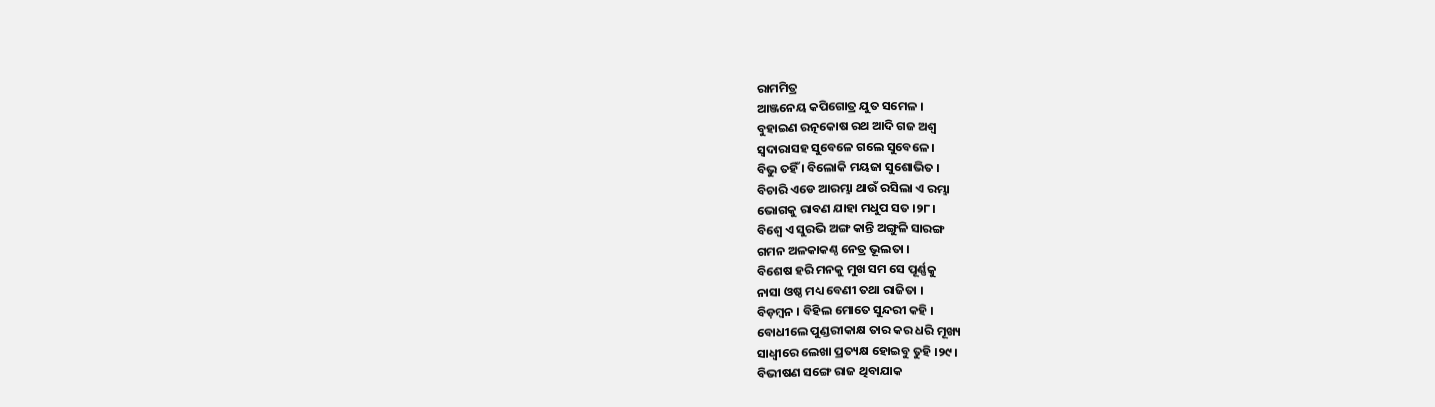ରାମମିତ୍ର
ଆଞ୍ଜନେୟ କପିଗୋତ୍ର ଯୁତ ସମେଳ ।
ବୁହାଇଣ ରତ୍ନକୋଷ ରଥ ଆଦି ଗଜ ଅଶ୍ୱ
ସ୍ୱଦାରାସହ ସୁବେଳେ ଗଲେ ସୁବେଳେ ।
ବିଭୁ ତହିଁ । ବିଲୋକି ମୟଜା ସୁଶୋଭିତ ।
ବିଚାରି ଏଡେ ଆରମ୍ଭା ଥାଉଁ ରସିଲା ଏ ରମ୍ଭା
ଭୋଗକୁ ରାବଣ ଯାହା ମଧୁପ ସତ ।୨୮।
ବିଶ୍ବେ ଏ ସୁରଭି ଅଙ୍ଗ କାନ୍ତି ଅଙ୍ଗୁଳି ସାରଙ୍ଗ
ଗମନ ଅଳକାକଣ୍ଠ ନେତ୍ର ଭୂଲତା ।
ବିଶେଷ ହରି ମନକୁ ମୁଖ ସମ ସେ ପୂର୍ଣ୍ଣକୁ
ନାସା ଓଷ୍ଠ ମଧ୍ୟ ବେଣୀ ତଥା ରାଜିତା ।
ବିଡ଼ମ୍ବନ । ବିହିଲ ମୋତେ ସୁନ୍ଦରୀ କହି ।
ବୋଧୀଲେ ପୁଣ୍ଡରୀକାକ୍ଷ ତାର କର ଧରି ମୂଖ୍ୟ
ସାଧ୍ୱୀରେ ଲେଖା ପ୍ରତ୍ୟକ୍ଷ ହୋଇବୁ ତୁହି ।୨୯।
ବିଭୀଷଣ ସଙ୍ଗେ ରାଜ ଥିବାଯାକ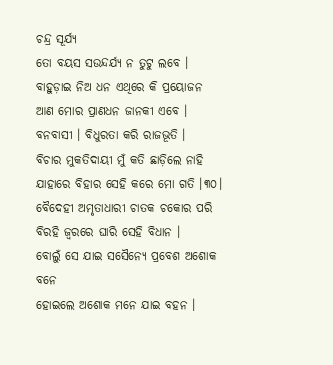ଚନ୍ଦ୍ର ସୂର୍ଯ୍ୟ
ତୋ ବୟସ ସଉନ୍ଦର୍ଯ୍ୟ ନ ତୁଟୁ ଲବେ ।
ବାହୁଡ଼ାଇ ନିଅ ଧନ ଏଥିରେ କି ପ୍ରୟୋଜନ
ଆଣ ମୋର ପ୍ରାଣଧନ ଜାନକୀ ଏବେ ।
ବନବାସୀ । ବିଧୁରତା କରି ରାଜଭୂତି ।
ବିଚାର ମୁକତିଦାୟୀ ମୁଁ କତି ଛାଡ଼ିଲେ ନାହି
ଯାହାରେ ବିହାର ସେହି କରେ ମୋ ଗତି ।୩୦।
ବୈଦେହୀ ଅମୃତାଧାରୀ ଚାତକ ଚକୋର ପରି
ବିରହି ଜ୍ୱରରେ ଘାରି ସେହି ବିଧାନ ।
ବୋଲୁଁ ସେ ଯାଇ ସସୈନ୍ୟେ ପ୍ରବେଶ ଅଶୋକ ବନେ
ହୋଇଲେ ଅଶୋକ ମନେ ଯାଇ ବହନ ।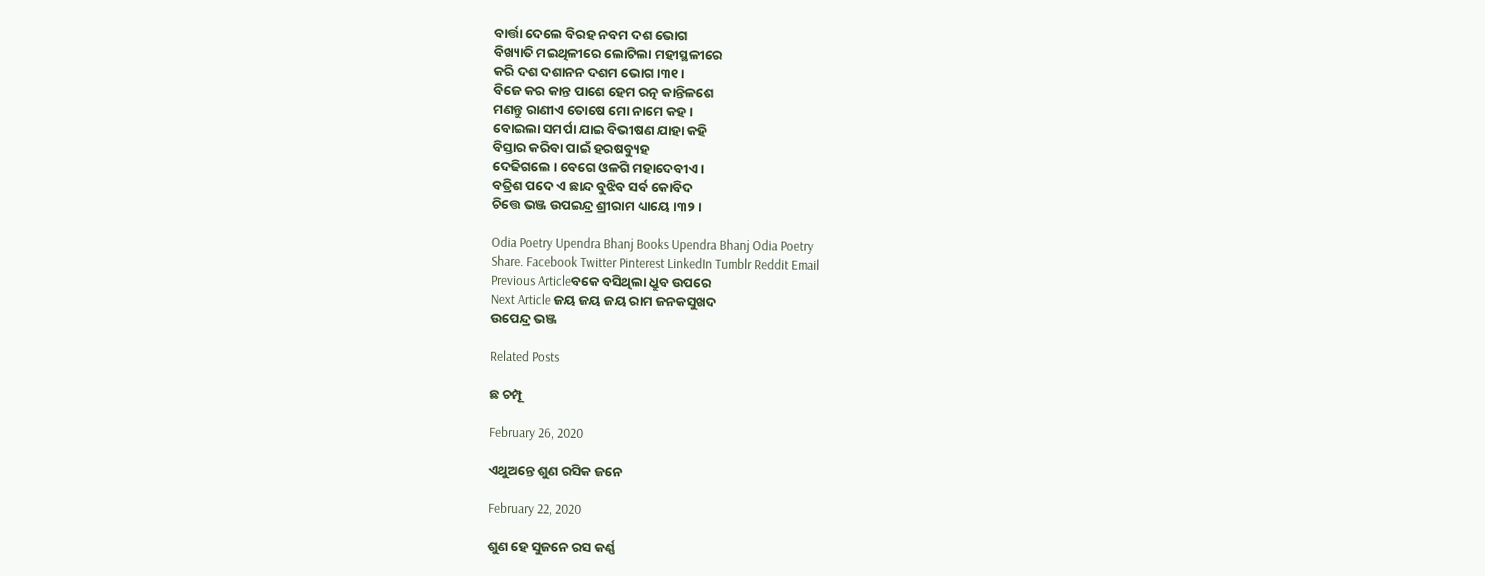ବାର୍ତ୍ତା ଦେଲେ ବିରହ ନବମ ଦଶ ଭୋଗ
ବିଖ୍ୟାତି ମଇଥିଳୀରେ ଲୋଟିଲା ମହୀସ୍ଥଳୀରେ
କରି ଦଶ ଦଶାନନ ଦଶମ ଭୋଗ ।୩୧।
ବିଜେ କର କାନ୍ତ ପାଶେ ହେମ ରତ୍ନ କାନ୍ତିଳଶେ
ମଣନ୍ତୁ ରାଣୀଏ ତୋଷେ ମୋ ନାମେ କହ ।
ବୋଇଲା ସମର୍ପା ଯାଇ ବିଭୀଷଣ ଯାହା କହି
ବିସ୍ତାର କରିବା ପାଇଁ ହରଷବ୍ୟୁହ
ଦେଢିଗଲେ । ବେଗେ ଓଳଗି ମହାଦେବୀଏ ।
ବତ୍ରିଶ ପଦେ ଏ ଛାନ୍ଦ ବୁଝିବ ସର୍ବ କୋବିଦ
ଚିତ୍ତେ ଭଞ୍ଜ ଉପଇନ୍ଦ୍ର ଶ୍ରୀରାମ ଧ୍ୟାୟେ ।୩୨।

Odia Poetry Upendra Bhanj Books Upendra Bhanj Odia Poetry
Share. Facebook Twitter Pinterest LinkedIn Tumblr Reddit Email
Previous Articleବକେ ବସିଥିଲା ଧ୍ରୁବ ଉପରେ
Next Article ଜୟ ଜୟ ଜୟ ରାମ ଜନକସୁଖଦ
ଉପେନ୍ଦ୍ର ଭଞ୍ଜ

Related Posts

ଛ ଚମ୍ପୂ

February 26, 2020

ଏଥୁଅନ୍ତେ ଶୁଣ ରସିକ ଜନେ

February 22, 2020

ଶୁଣ ହେ ସୁଜନେ ରସ କର୍ଣ୍ଣ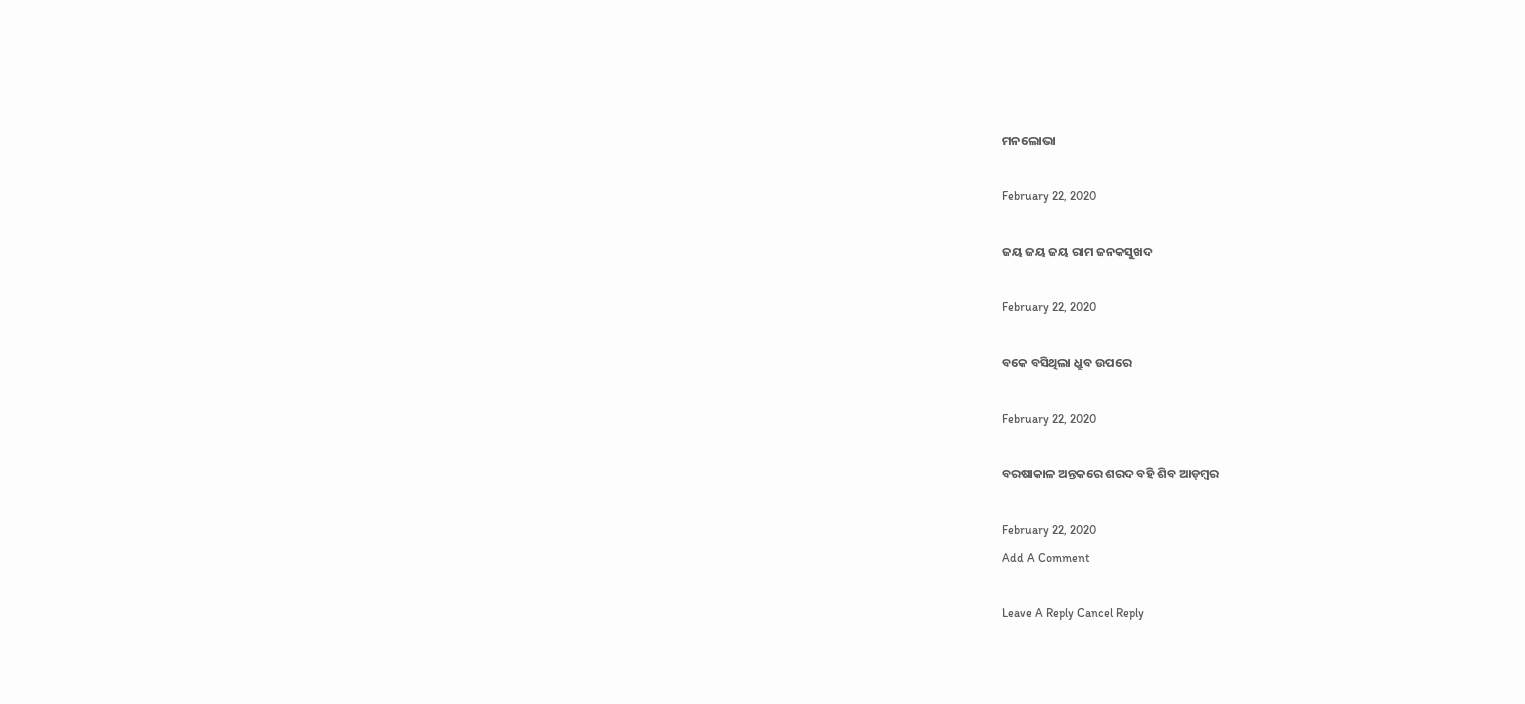ମନଲୋଭା

February 22, 2020

ଜୟ ଜୟ ଜୟ ରାମ ଜନକସୁଖଦ

February 22, 2020

ବକେ ବସିଥିଲା ଧ୍ରୁବ ଉପରେ

February 22, 2020

ବରଷାକାଳ ଅନ୍ତକରେ ଶରଦ ବହି ଶିବ ଆଡ଼ମ୍ବର

February 22, 2020
Add A Comment

Leave A Reply Cancel Reply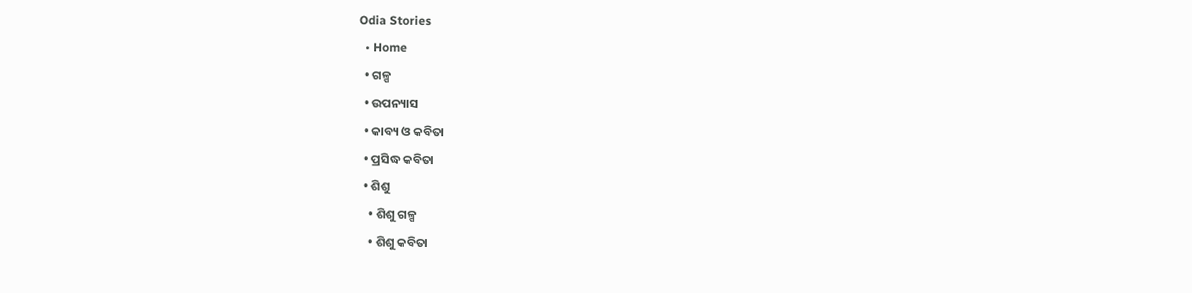Odia Stories
  • Home
  • ଗଳ୍ପ
  • ଉପନ୍ୟାସ
  • କାବ୍ୟ ଓ କବିତା
  • ପ୍ରସିଦ୍ଧ କବିତା
  • ଶିଶୁ
    • ଶିଶୁ ଗଳ୍ପ
    • ଶିଶୁ କବିତା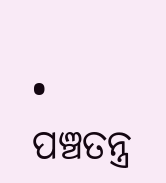• ପଞ୍ଚତନ୍ତ୍ର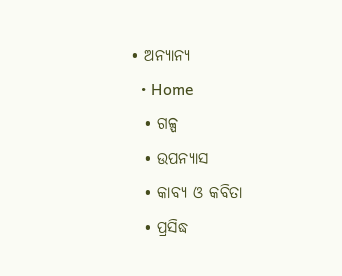• ଅନ୍ୟାନ୍ୟ
  • Home
  • ଗଳ୍ପ
  • ଉପନ୍ୟାସ
  • କାବ୍ୟ ଓ କବିତା
  • ପ୍ରସିଦ୍ଧ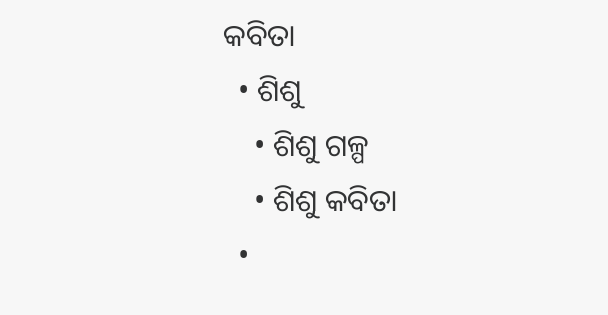କବିତା
  • ଶିଶୁ
    • ଶିଶୁ ଗଳ୍ପ
    • ଶିଶୁ କବିତା
  •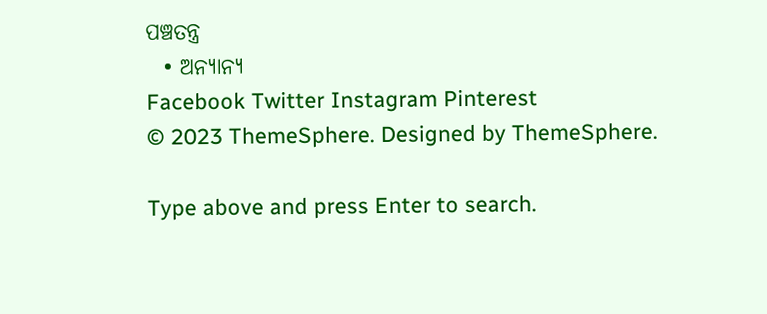ପଞ୍ଚତନ୍ତ୍ର
  • ଅନ୍ୟାନ୍ୟ
Facebook Twitter Instagram Pinterest
© 2023 ThemeSphere. Designed by ThemeSphere.

Type above and press Enter to search.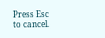Press Esc to cancel.